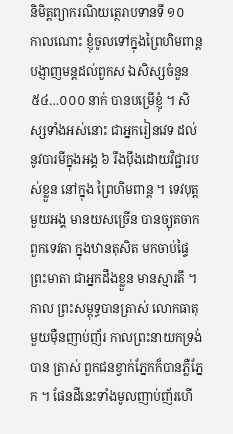និមិត្តព្យាករណិយត្ថេរាបទានទី ១០
កាលណោះ ខ្ញុំចូលទៅក្នុងព្រៃហិមពាន្ត បង្ញាញមន្តដល់ពួកស ឯសិស្សចំនួន ៥៤…០០០ នាក់ បានបម្រើខ្ញុំ ។ សិស្សទាំងអស់នោះ ជាអ្នករៀនវេទ ដល់នូវបារមីក្នុងអង្គ ៦ រឹងបុឹងដោយវិជ្ជារបស់ខ្លួន នៅក្នុង ព្រៃហិមពាន្ត ។ ទេវបុត្តមួយអង្គ មានយសច្រើន បានច្យុតចាកពួកទេវតា ក្នុងឋានតុសិត មកចាប់ផ្ទៃព្រះមាតា ជាអ្នកដឹងខ្លួន មានស្មារតី ។ កាល ព្រះសម្ពុទ្ធបានត្រាស់ លោកធាតុមួយម៉ឺនញាប់ញ័រ កាលព្រះនាយកទ្រង់បាន ត្រាស់ ពួកជនខ្វាក់ភ្នែកក៏បានភ្លឺភ្នែក ។ ផែនដីនេះទាំងមូលញាប់ញ័រហើ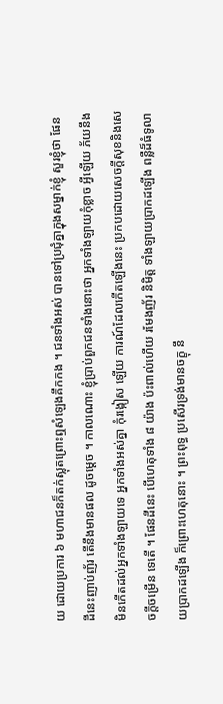យ ដោយប្រការ ៦ មហាជនក៏តក់ស្លុតព្រោះឮសំឡេងគឹកកង ។ ជនទាំងអស់ បានទៅប្រជុំគ្នាក្នុងសម្នាក់ខ្ញុំ សួរខ្ញុំថា ផែនដីនេះញាប់ញ័រ តើនឹងមានផល ដូចម្តេច ។ កាលណោះ ខ្ញុំប្រាប់ពួកជនទាំងនោះថា អ្នកទាំងឡាយកុំខ្លាច អ្វីឡើយ ភ័យនឹងមិនកើតដល់អ្នកទាំងឡាយទេ អ្នកទាំងអស់គ្នា កុំរង្កៀស ឡើយ ការណ៍ដែលកើតឡើងនេះ ប្រកបដោយសេចក្តីសុខនិងសេចក្តីចម្រើន ទេតើ ។ ផែនដីនេះ បើហេតុទាំង ៨ យ៉ាង ប៉ះពាល់ហើយ រមែងញ័រ និមិត្ត ទាំងឡាយប្រាកដឡើង ពន្លឺដ៏ធំទូលាយប្រាកដឡើង ក៏ព្រោះហេតុនោះ ។ ព្រះពុទ្ធ ប្រសើរទ្រង់មានចក្ខុ នឹ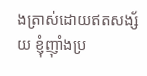ងត្រាស់ដោយឥតសង្ស័យ ខ្ញុំញ៉ាំងប្រ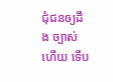ជុំជនឲ្យដឹង ច្បាស់ហើយ ទើប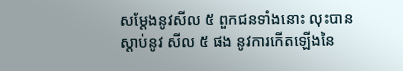សម្តែងនូវសីល ៥ ពួកជនទាំងនោះ លុះបានស្តាប់នូវ សីល ៥ ផង នូវការកើតឡើងនៃ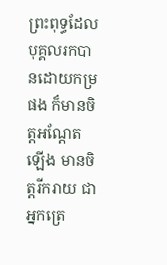ព្រះពុទ្ធដែលបុគ្គលរកបានដោយកម្រផង ក៏មានចិត្តអណ្តែតឡើង មានចិត្តរីករាយ ជាអ្នកត្រេ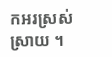កអរស្រស់ស្រាយ ។